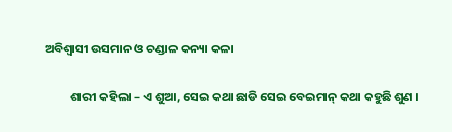ଅବିଶ୍ୱାସୀ ଉସମାନ ଓ ଚଣ୍ଡାଳ କନ୍ୟା କଳା

         ଶାରୀ କହିଲା – ଏ ଶୁଆ, ସେଇ କଥା ଛାଡି ସେଇ ବେଇମାନ୍ କଥା କହୁଛି ଶୁଣ ।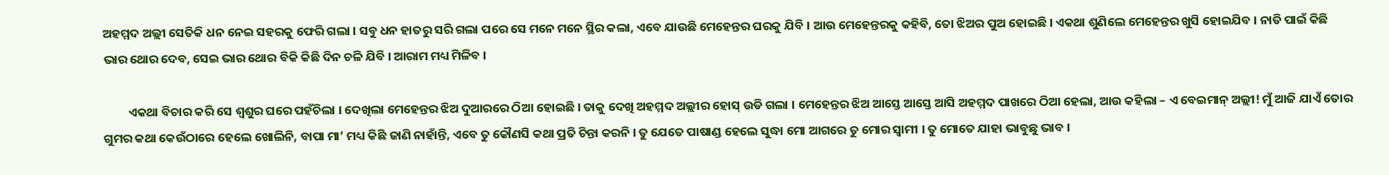ଅହମ୍ମଦ ଅଲ୍ଲୀ ସେତିକି ଧନ ନେଇ ସହରକୁ ଫେରି ଗଲା । ସବୁ ଧନ ହାତରୁ ସରି ଗଲା ପରେ ସେ ମନେ ମନେ ସ୍ଥିର କଲା, ଏବେ ଯାଉଛି ମେହେନ୍ତର ଘରକୁ ଯିବି । ଆଉ ମେହେନ୍ତରକୁ କହିବି, ତୋ ଝିଅର ପୁଅ ହୋଇଛି । ଏକଥା ଶୁଣିଲେ ମେହେନ୍ତର ଖୁସି ହୋଇଯିବ । ନାତି ପାଇଁ କିଛି ଭାର ଥୋର ଦେବ, ସେଇ ଭାର ଥୋର ବିକି କିଛି ଦିନ ଚଳି ଯିବି । ଆରାମ ମଧ୍ୟ ମିଳିବ ।

         ଏକଥା ବିଚାର କରି ସେ ଶ୍ୱଶୁର ଘରେ ପହଁଚିଲା । ଦେଖିଲା ମେହେନ୍ତର ଝିଅ ଦୁଆରରେ ଠିଆ ହୋଇଛି । ତାକୁ ଦେଖି ଅହମ୍ମଦ ଅଲ୍ଲୀର ହୋସ୍ ଉଡି ଗଲା । ମେହେନ୍ତର ଝିଅ ଆସ୍ତେ ଆସ୍ତେ ଆସି ଅହମ୍ମଦ ପାଖରେ ଠିଆ ହେଲା, ଆଉ କହିଲା – ଏ ବେଇମାନ୍ ଅଲ୍ଲୀ! ମୁଁ ଆଜି ଯାଏଁ ତୋର ଗୁମର କଥା କେଉଁଠାରେ ହେଲେ ଖୋଲିନି, ବାପା ମା’ ମଧ୍ୟ କିଛି ଜାଣି ନାହାଁନ୍ତି, ଏବେ ତୁ କୌଣସି କଥା ପ୍ରତି ଚିନ୍ତା କରନି । ତୁ ଯେତେ ପାଷାଣ୍ଡ ହେଲେ ସୁଦ୍ଧା ମୋ ଆଗରେ ତୁ ମୋର ସ୍ୱାମୀ । ତୁ ମୋତେ ଯାହା ଭାବୁଛୁ ଭାବ ।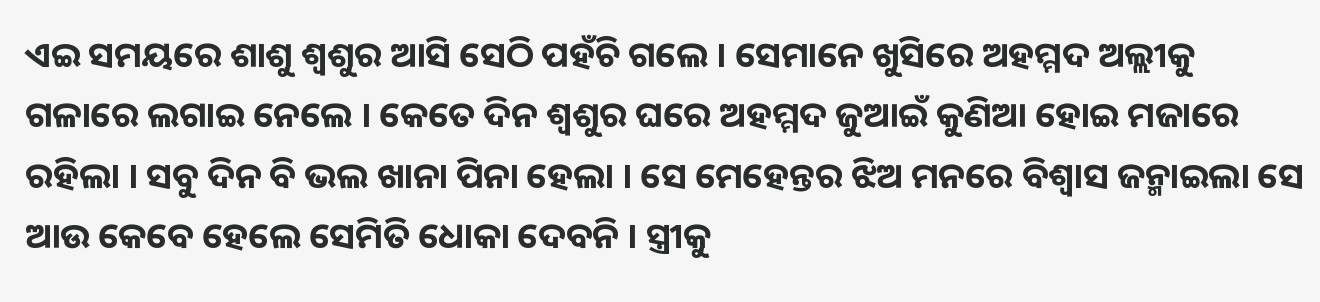ଏଇ ସମୟରେ ଶାଶୁ ଶ୍ୱଶୁର ଆସି ସେଠି ପହଁଚି ଗଲେ । ସେମାନେ ଖୁସିରେ ଅହମ୍ମଦ ଅଲ୍ଲୀକୁ ଗଳାରେ ଲଗାଇ ନେଲେ । କେତେ ଦିନ ଶ୍ୱଶୁର ଘରେ ଅହମ୍ମଦ ଜୁଆଇଁ କୁଣିଆ ହୋଇ ମଜାରେ ରହିଲା । ସବୁ ଦିନ ବି ଭଲ ଖାନା ପିନା ହେଲା । ସେ ମେହେନ୍ତର ଝିଅ ମନରେ ବିଶ୍ୱାସ ଜନ୍ମାଇଲା ସେ ଆଉ କେବେ ହେଲେ ସେମିତି ଧୋକା ଦେବନି । ସ୍ତ୍ରୀକୁ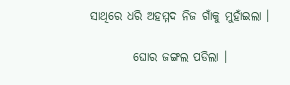ସାଥିରେ ଧରି ଅହମ୍ମଦ ନିଜ ଗାଁକୁ ମୁହାଁଇଲା ।

         ଘୋର ଜଙ୍ଗଲ ପଡିଲା ।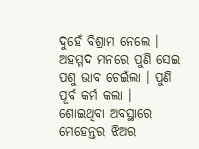ଦୁହେଁ ବିଶ୍ରାମ ନେଲେ । ଅହମ୍ମଦ ମନରେ ପୁଣି ସେଇ ପଶୁ ଭାବ ଚେଇଁଲା । ପୁଣି ପୂର୍ବ କର୍ମ କଲା । ଶୋଇଥିବା ଅବସ୍ଥାରେ ମେହେନ୍ତର ଝିଅର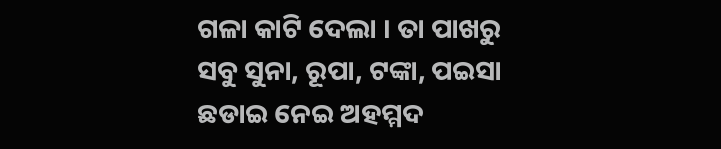ଗଳା କାଟି ଦେଲା । ତା ପାଖରୁ ସବୁ ସୁନା, ରୂପା, ଟଙ୍କା, ପଇସା ଛଡାଇ ନେଇ ଅହମ୍ମଦ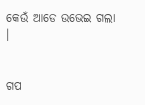କେଉଁ ଆଡେ ଉଭେଇ ଗଲା ।


ଗପ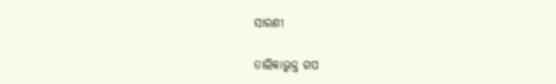ସାରଣୀ

ତାଲିକାଭୁକ୍ତ ଗପ